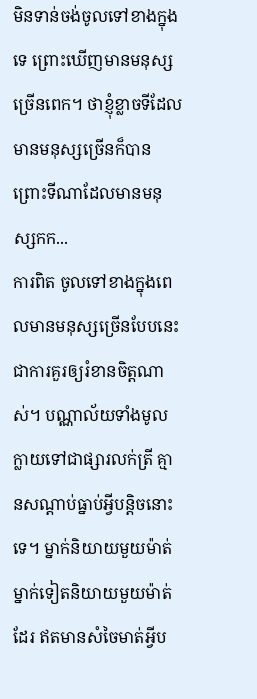មិនទាន់ចង់ចូលទៅខាងក្នុងទេ ព្រោះឃើញមានមនុស្សច្រើនពេក។ ថាខ្ញុំខ្លាចទីដែលមានមនុស្សច្រើនក៏បាន ព្រោះទីណាដែលមានមនុស្សកក...
ការពិត ចូលទៅខាងក្នុងពេលមានមនុស្សច្រើនបែបនេះ ជាការគួរឲ្យរំខានចិត្តណាស់។ បណ្ណាល័យទាំងមូលក្លាយទៅជាផ្សារលក់ត្រី គ្មានសណ្ដាប់ធ្នាប់អ្វីបន្តិចនោះទេ។ ម្នាក់និយាយមួយម៉ាត់ ម្នាក់ទៀតនិយាយមួយម៉ាត់ដែរ ឥតមានសំចៃមាត់អ្វីប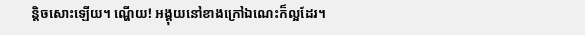ន្តិចសោះឡើយ។ ណ្ហើយ! អង្គុយនៅខាងក្រៅឯណេះក៏ល្អដែរ។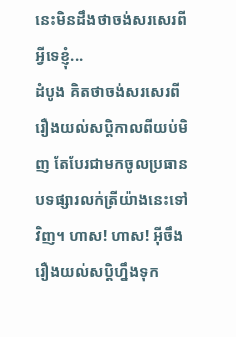នេះមិនដឹងថាចង់សរសេរពីអ្វីទេខ្ញុំ...
ដំបូង គិតថាចង់សរសេរពីរឿងយល់សប្ដិកាលពីយប់មិញ តែបែរជាមកចូលប្រធានបទផ្សារលក់ត្រីយ៉ាងនេះទៅវិញ។ ហាស! ហាស! អ៊ីចឹង រឿងយល់សប្ដិហ្នឹងទុក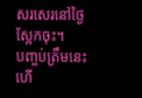សរសេរនៅថ្ងៃស្អែកចុះ។
បញ្ចប់ត្រឹមនេះហើ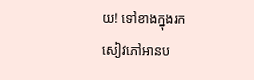យ! ទៅខាងក្នុងរកសៀវភៅអានប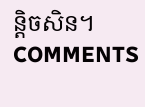ន្តិចសិន។
COMMENTS